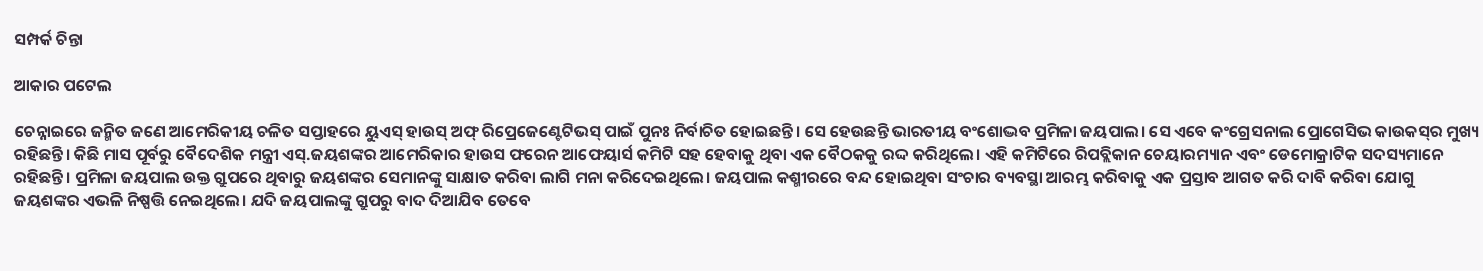ସମ୍ପର୍କ ଚିନ୍ତା

ଆକାର ପଟେଲ

ଚେନ୍ନାଇରେ ଜନ୍ମିତ ଜଣେ ଆମେରିକୀୟ ଚଳିତ ସପ୍ତାହରେ ୟୁଏସ୍‌ ହାଉସ୍‌ ଅଫ୍‌ ରିପ୍ରେଜେଣ୍ଟେଟିଭସ୍‌ ପାଇଁ ପୁନଃ ନିର୍ବାଚିତ ହୋଇଛନ୍ତି। ସେ ହେଉଛନ୍ତି ଭାରତୀୟ ବଂଶୋଦ୍ଭବ ପ୍ରମିଳା ଜୟପାଲ। ସେ ଏବେ କଂଗ୍ରେସନାଲ ପ୍ରୋଗେସିଭ କାଉକସ୍‌ର ମୁଖ୍ୟ ରହିଛନ୍ତି। କିଛି ମାସ ପୂର୍ବରୁ ବୈଦେଶିକ ମନ୍ତ୍ରୀ ଏସ୍‌.ଜୟଶଙ୍କର ଆମେରିକାର ହାଉସ ଫରେନ ଆଫେୟାର୍ସ କମିଟି ସହ ହେବାକୁ ଥିବା ଏକ ବୈଠକକୁ ରଦ୍ଦ କରିଥିଲେ। ଏହି କମିଟିରେ ରିପବ୍ଲିକାନ ଚେୟାରମ୍ୟାନ ଏବଂ ଡେମୋକ୍ରାଟିକ ସଦସ୍ୟମାନେ ରହିଛନ୍ତି। ପ୍ରମିଳା ଜୟପାଲ ଉକ୍ତ ଗ୍ରୁପରେ ଥିବାରୁ ଜୟଶଙ୍କର ସେମାନଙ୍କୁ ସାକ୍ଷାତ କରିବା ଲାଗି ମନା କରିଦେଇଥିଲେ। ଜୟପାଲ କଶ୍ମୀରରେ ବନ୍ଦ ହୋଇଥିବା ସଂଚାର ବ୍ୟବସ୍ଥା ଆରମ୍ଭ କରିବାକୁ ଏକ ପ୍ରସ୍ତାବ ଆଗତ କରି ଦାବି କରିବା ଯୋଗୁ ଜୟଶଙ୍କର ଏଭଳି ନିଷ୍ପତ୍ତି ନେଇଥିଲେ। ଯଦି ଜୟପାଲଙ୍କୁ ଗ୍ରୁପରୁ ବାଦ ଦିଆଯିବ ତେବେ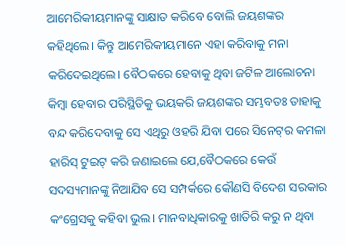ଆମେରିକୀୟମାନଙ୍କୁ ସାକ୍ଷାତ କରିବେ ବୋଲି ଜୟଶଙ୍କର କହିଥିଲେ। କିନ୍ତୁ ଆମେରିକୀୟମାନେ ଏହା କରିବାକୁ ମନା କରିଦେଇଥିଲେ। ବୈଠକରେ ହେବାକୁ ଥିବା ଜଟିଳ ଆଲୋଚନା କିମ୍ବା ହେବାର ପରିସ୍ଥିତିକୁ ଭୟକରି ଜୟଶଙ୍କର ସମ୍ଭବତଃ ତାହାକୁ ବନ୍ଦ କରିଦେବାକୁ ସେ ଏଥିରୁ ଓହରି ଯିବା ପରେ ସିନେଟ୍‌ର କମଳା ହାରିସ୍‌ ଟୁଇଟ୍‌ କରି ଜଣାଇଲେ ଯେ,ବୈଠକରେ କେଉଁ ସଦସ୍ୟମାନଙ୍କୁ ନିଆଯିବ ସେ ସମ୍ପର୍କରେ କୌଣସି ବିଦେଶ ସରକାର କଂଗ୍ରେସକୁ କହିବା ଭୁଲ। ମାନବାଧିକାରକୁ ଖାତିରି କରୁ ନ ଥିବା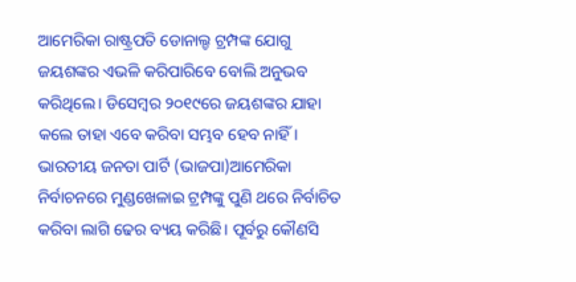ଆମେରିକା ରାଷ୍ଟ୍ରପତି ଡୋନାଲ୍ଡ ଟ୍ରମ୍ପଙ୍କ ଯୋଗୁ ଜୟଶଙ୍କର ଏଭଳି କରିପାରିବେ ବୋଲି ଅନୁଭବ କରିଥିଲେ। ଡିସେମ୍ବର ୨୦୧୯ରେ ଜୟଶଙ୍କର ଯାହା କଲେ ତାହା ଏବେ କରିବା ସମ୍ଭବ ହେବ ନାହିଁ।
ଭାରତୀୟ ଜନତା ପାର୍ଟି (ଭାଜପା)ଆମେରିକା ନିର୍ବାଚନରେ ମୁଣ୍ଡଖେଳାଇ ଟ୍ରମ୍ପଙ୍କୁ ପୁଣି ଥରେ ନିର୍ବାଚିତ କରିବା ଲାଗି ଢେର ବ୍ୟୟ କରିଛି। ପୂର୍ବରୁ କୌଣସି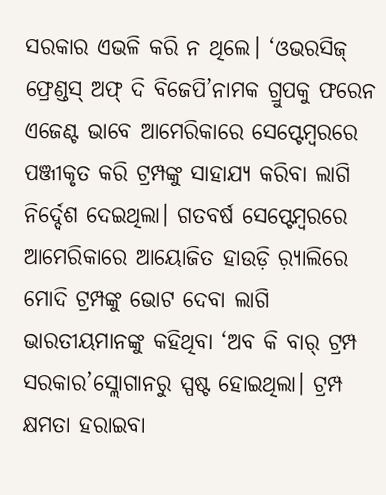ସରକାର ଏଭଳି କରି ନ ଥିଲେ। ‘ଓଭରସିଜ୍‌ ଫ୍ରେଣ୍ଡସ୍‌ ଅଫ୍‌ ଦି ବିଜେପି’ନାମକ ଗ୍ରୁପକୁ ଫରେନ ଏଜେଣ୍ଟ ଭାବେ ଆମେରିକାରେ ସେପ୍ଟେମ୍ବରରେ ପଞ୍ଜୀକୃତ କରି ଟ୍ରମ୍ପଙ୍କୁ ସାହାଯ୍ୟ କରିବା ଲାଗି ନିର୍ଦ୍ଦେଶ ଦେଇଥିଲା। ଗତବର୍ଷ ସେପ୍ଟେମ୍ବରରେ ଆମେରିକାରେ ଆୟୋଜିତ ହାଉଡ଼ି ର଼୍ୟାଲିରେ ମୋଦି ଟ୍ରମ୍ପଙ୍କୁ ଭୋଟ ଦେବା ଲାଗି ଭାରତୀୟମାନଙ୍କୁ କହିଥିବା ‘ଅବ କି ବାର୍‌ ଟ୍ରମ୍ପ ସରକାର’ସ୍ଲୋଗାନରୁ ସ୍ପଷ୍ଟ ହୋଇଥିଲା। ଟ୍ରମ୍ପ କ୍ଷମତା ହରାଇବା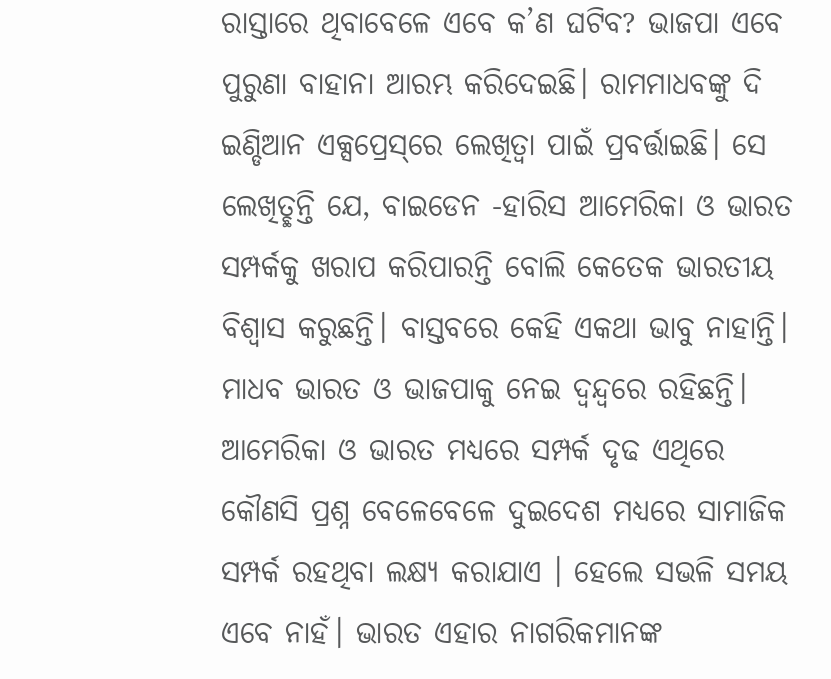ରାସ୍ତାରେ ଥିବାବେଳେ ଏବେ କ’ଣ ଘଟିବ? ଭାଜପା ଏବେ ପୁରୁଣା ବାହାନା ଆରମ୍ଭ କରିଦେଇଛି। ରାମମାଧବଙ୍କୁ ଦି ଇଣ୍ଡିଆନ ଏକ୍ସପ୍ରେସ୍‌ରେ ଲେଖିତ୍ବା ପାଇଁ ପ୍ରବର୍ତ୍ତାଇଛି। ସେ ଲେଖିତ୍ଛନ୍ତି ଯେ, ବାଇଡେନ -ହାରିସ ଆମେରିକା ଓ ଭାରତ ସମ୍ପର୍କକୁ ଖରାପ କରିପାରନ୍ତି ବୋଲି କେତେକ ଭାରତୀୟ ବିଶ୍ୱାସ କରୁଛନ୍ତି। ବାସ୍ତବରେ କେହି ଏକଥା ଭାବୁ ନାହାନ୍ତି। ମାଧବ ଭାରତ ଓ ଭାଜପାକୁ ନେଇ ଦ୍ୱନ୍ଦ୍ୱରେ ରହିଛନ୍ତି। ଆମେରିକା ଓ ଭାରତ ମଧ୍ୟରେ ସମ୍ପର୍କ ଦୃଢ ଏଥିରେ କୌଣସି ପ୍ରଶ୍ନ ବେଳେବେଳେ ଦୁଇଦେଶ ମଧ୍ୟରେ ସାମାଜିକ ସମ୍ପର୍କ ରହଥିବା ଲକ୍ଷ୍ୟ କରାଯାଏ । ହେଲେ ସଭଳି ସମୟ ଏବେ ନାହଁ। ଭାରତ ଏହାର ନାଗରିକମାନଙ୍କ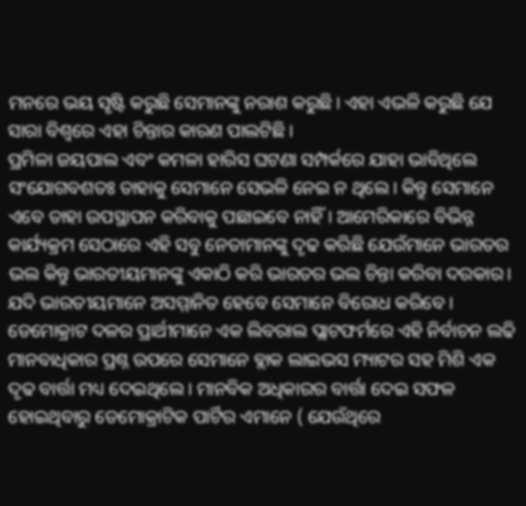ମନରେ ଭୟ ସୃଷ୍ଟି କରୁଛି ସେମାନଙ୍କୁ ନରାଶ କରୁଛି। ଏହା ଏଭଳି କରୁଛି ଯେ ସାରା ବିଶ୍ୱରେ ଏହା ଚିନ୍ତାର କାରଣ ପାଲଟିଛି।
ପ୍ରମିଳା ଜୟପାଲ ଏବଂ କମଳା ହାରିସ ଘଟଣା ସମ୍ପର୍କରେ ଯାହା ଭାବିଥିଲେ ସଂଯୋଗବଶତଃ ତାହାକୁ ସେମାନେ ସେଭଳି ନେଇ ନ ଥିଲେ। କିନ୍ତୁ ସେମାନେ ଏବେ ତାହା ଉପସ୍ଥାପନ କରିବାକୁ ପଛାଇବେ ନାହିଁ। ଆମେରିକାରେ ବିଭିନ୍ନ କାର୍ଯ୍ୟକ୍ରମ ସେଠାରେ ଏହି ସବୁ ନେତାମାନଙ୍କୁ ଦୃଢ କରିଛି ଯେଉଁମାନେ ଭାରତର ଭଲ କିନ୍ତୁ ଭାରତୀୟମାନଙ୍କୁ ଏକାଠି କରି ଭାରତର ଭଲ ଚିନ୍ତା କରିବା ଦରକାର। ଯଦି ଭାରତୀୟମାନେ ଅସମ୍ମାନିତ ହେବେ ସେମାନେ ବିରୋଧ କରିବେ। ଡେମୋକ୍ରାଟ ଦଳର ପ୍ରାର୍ଥୀମାନେ ଏକ ଲିବରାଲ ପ୍ଲାଟଫର୍ମରେ ଏହି ନିର୍ବାଚନ ଲଢି ମାନବାଧିକାର ପ୍ରଶ୍ନ ଉପରେ ସେମାନେ ବ୍ଲାକ ଲାଇଭସ ମ୍ୟାଟର ସହ ମିଶି ଏକ ଦୃଢ ବାର୍ତ୍ତା ମଧ୍ୟ ଦେଇଥିଲେ। ମାନବିକ ଅଧିକାରର ବାର୍ତ୍ତା ଦେଇ ସଫଳ ହୋଇଥିବାରୁ ଡେମୋକ୍ରାଟିକ ପାର୍ଟିର ଏମାନେ ( ଯେଉଁଥିରେ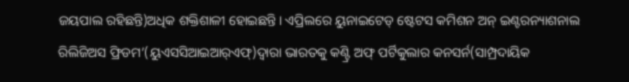ଜୟପାଲ ରହିଛନ୍ତି)ଅଧିକ ଶକ୍ତିଶାଳୀ ହୋଇଛନ୍ତି। ଏପ୍ରିଲରେ ୟୁନାଇଟେଡ୍‌ ଷ୍ଟେଟସ କମିଶନ ଅନ୍‌ ଇଣ୍ଟରନ୍ୟାଶନାଲ ରିଲିଜିଅସ ଫ୍ରିଡମ’(ୟୁଏସସିଆଇଆର୍‌ଏଫ୍‌)ଦ୍ୱାରା ଭାରତକୁ କଣ୍ଟ୍ରି ଅଫ୍‌ ପର୍ଟିକୁଲାର କନସର୍ନ(ସାମ୍ପ୍ରଦାୟିକ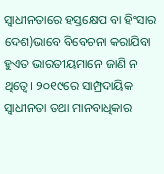ସ୍ବାଧୀନତାରେ ହସ୍ତକ୍ଷେପ ବା ହିଂସାର ଦେଶ)ଭାବେ ବିବେଚନା କରାଯିବା ହୁଏତ ଭାରତୀୟମାନେ ଜାଣି ନ ଥିତ୍ବେ। ୨୦୧୯ରେ ସାମ୍ପ୍ରଦାୟିକ ସ୍ବାଧୀନତା ତଥା ମାନବାଧିକାର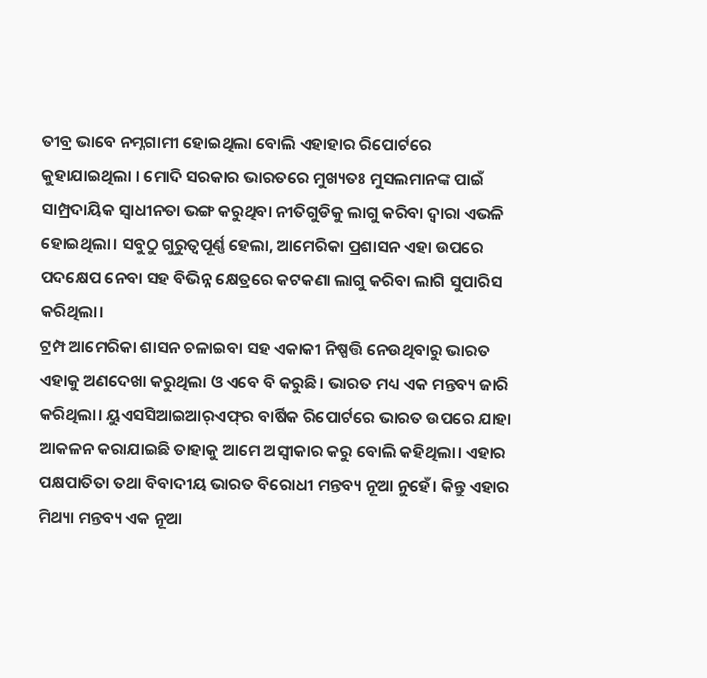ତୀବ୍ର ଭାବେ ନମ୍ନଗାମୀ ହୋଇଥିଲା ବୋଲି ଏହାହାର ରିପୋର୍ଟରେ କୁହାଯାଇଥିଲା । ମୋଦି ସରକାର ଭାରତରେ ମୁଖ୍ୟତଃ ମୁସଲମାନଙ୍କ ପାଇଁ ସାମ୍ପ୍ରଦାୟିକ ସ୍ବାଧୀନତା ଭଙ୍ଗ କରୁଥିବା ନୀତିଗୁଡିକୁ ଲାଗୁ କରିବା ଦ୍ୱାରା ଏଭଳି ହୋଇଥିଲା। ସବୁଠୁ ଗୁରୁତ୍ୱପୂର୍ଣ୍ଣ ହେଲା, ଆମେରିକା ପ୍ରଶାସନ ଏହା ଉପରେ ପଦକ୍ଷେପ ନେବା ସହ ବିଭିନ୍ନ କ୍ଷେତ୍ରରେ କଟକଣା ଲାଗୁ କରିବା ଲାଗି ସୁପାରିସ କରିଥିଲା।
ଟ୍ରମ୍ପ ଆମେରିକା ଶାସନ ଚଳାଇବା ସହ ଏକାକୀ ନିଷ୍ପତ୍ତି ନେଉଥିବାରୁ ଭାରତ ଏହାକୁ ଅଣଦେଖା କରୁଥିଲା ଓ ଏବେ ବି କରୁଛି। ଭାରତ ମଧ୍ୟ ଏକ ମନ୍ତବ୍ୟ ଜାରି କରିଥିଲା। ୟୁଏସସିଆଇଆର୍‌ଏଫ୍‌ର ବାର୍ଷିକ ରିପୋର୍ଟରେ ଭାରତ ଉପରେ ଯାହା ଆକଳନ କରାଯାଇଛି ତାହାକୁ ଆମେ ଅସ୍ବୀକାର କରୁ ବୋଲି କହିଥିଲା। ଏହାର ପକ୍ଷପାତିତା ତଥା ବିବାଦୀୟ ଭାରତ ବିରୋଧୀ ମନ୍ତବ୍ୟ ନୂଆ ନୁହେଁ। କିନ୍ତୁ ଏହାର ମିଥ୍ୟା ମନ୍ତବ୍ୟ ଏକ ନୂଆ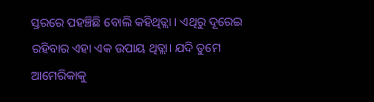ସ୍ତରରେ ପହଞ୍ଚିଛି ବୋଲି କହିଥିତ୍ଲା । ଏଥିରୁ ଦୂରେଇ ରହିବାର ଏହା ଏକ ଉପାୟ ଥିତ୍ଲା। ଯଦି ତୁମେ ଆମେରିକାକୁ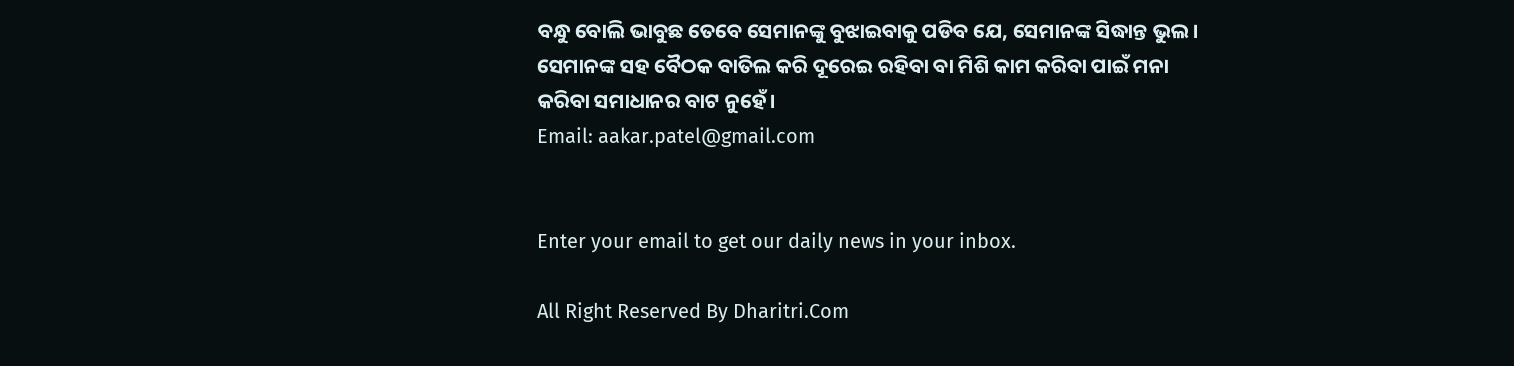ବନ୍ଧୁ ବୋଲି ଭାବୁଛ ତେବେ ସେମାନଙ୍କୁ ବୁଝାଇବାକୁ ପଡିବ ଯେ, ସେମାନଙ୍କ ସିଦ୍ଧାନ୍ତ ଭୁଲ। ସେମାନଙ୍କ ସହ ବୈଠକ ବାତିଲ କରି ଦୂରେଇ ରହିବା ବା ମିଶି କାମ କରିବା ପାଇଁ ମନା କରିବା ସମାଧାନର ବାଟ ନୁହେଁ।
Email: aakar.patel@gmail.com


Enter your email to get our daily news in your inbox.

All Right Reserved By Dharitri.Com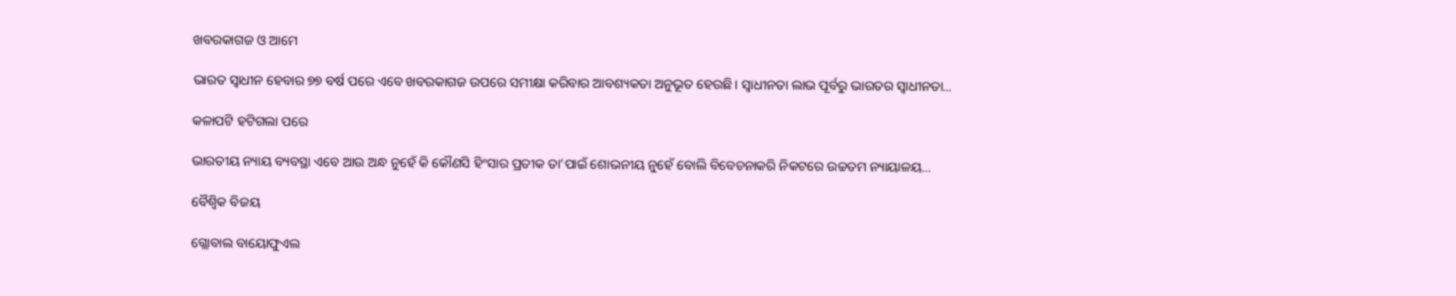ଖବରକାଗଜ ଓ ଆମେ

ଭାରତ ସ୍ବାଧୀନ ହେବାର ୭୭ ବର୍ଷ ପରେ ଏବେ ଖବରକାଗଜ ଉପରେ ସମୀକ୍ଷା କରିବାର ଆବଶ୍ୟକତା ଅନୁଭୂତ ହେଉଛି। ସ୍ବାଧୀନତା ଲାଭ ପୂର୍ବରୁ ଭାରତର ସ୍ବାଧୀନତା...

କଳାପଟି ହଟିଗଲା ପରେ

ଭାରତୀୟ ନ୍ୟାୟ ବ୍ୟବସ୍ଥା ଏବେ ଆଉ ଅନ୍ଧ ନୁହେଁ କି କୌଣସି ହିଂସାର ପ୍ରତୀକ ତା’ପାଇଁ ଶୋଭନୀୟ ନୁହେଁ ବୋଲି ବିବେଚନାକରି ନିକଟରେ ଉଚ୍ଚତମ ନ୍ୟାୟାଳୟ...

ବୈଶ୍ୱିକ ବିଜୟ

ଗ୍ଲୋବାଲ ବାୟୋଫୁଏଲ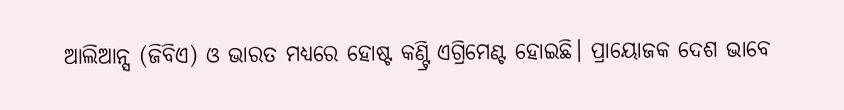ଆଲିଆନ୍ସ (ଜିବିଏ) ଓ ଭାରତ ମଧ୍ୟରେ ହୋଷ୍ଟ କଣ୍ଟ୍ରି ଏଗ୍ରିମେଣ୍ଟ ହୋଇଛି। ପ୍ରାୟୋଜକ ଦେଶ ଭାବେ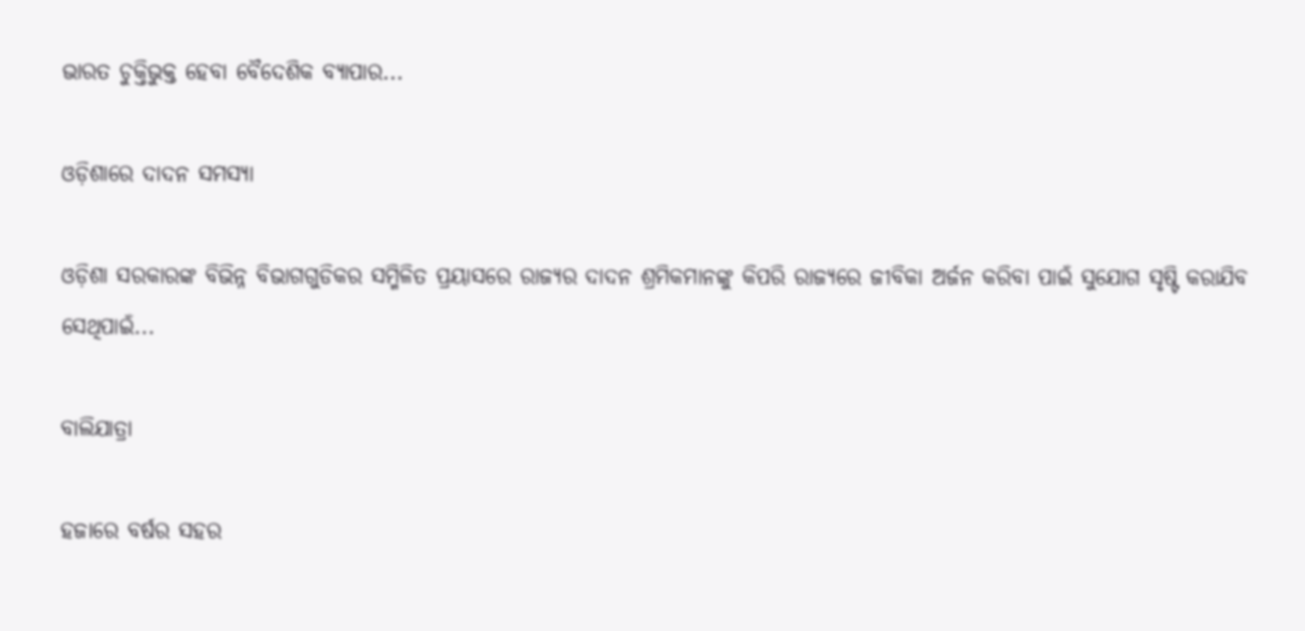ଭାରତ ଚୁକ୍ତିଭୁକ୍ତ ହେବା ବୈଦେଶିକ ବ୍ୟାପାର...

ଓଡ଼ିଶାରେ ଦାଦନ ସମସ୍ୟା

ଓଡ଼ିଶା ସରକାରଙ୍କ ବିଭିନ୍ନ ବିଭାଗଗୁଡିକର ସମ୍ମିଳିତ ପ୍ରୟାସରେ ରାଜ୍ୟର ଦାଦନ ଶ୍ରମିକମାନଙ୍କୁ କିପରି ରାଜ୍ୟରେ ଜୀବିକା ଅର୍ଜନ କରିବା ପାଇଁ ସୁଯୋଗ ସୃଷ୍ଟି କରାଯିବ ସେଥିପାଇଁ...

ବାଲିଯାତ୍ରା

ହଜାରେ ବର୍ଷର ସହର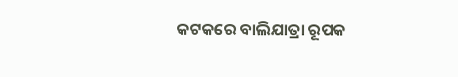କଟକରେ ବାଲିଯାତ୍ରା ରୂପକ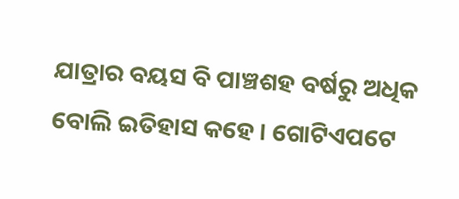ଯାତ୍ରାର ବୟସ ବି ପାଞ୍ଚଶହ ବର୍ଷରୁ ଅଧିକ ବୋଲି ଇତିହାସ କହେ। ଗୋଟିଏପଟେ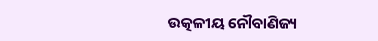ଉତ୍କଳୀୟ ନୌବାଣିଜ୍ୟ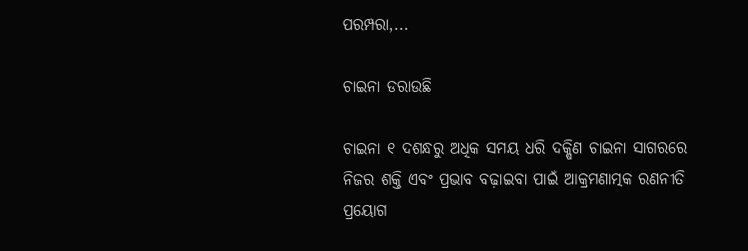ପରମ୍ପରା,...

ଚାଇନା ଡରାଉଛି

ଚାଇନା ୧ ଦଶନ୍ଧରୁ ଅଧିକ ସମୟ ଧରି ଦକ୍ଷିଣ ଚାଇନା ସାଗରରେ ନିଜର ଶକ୍ତି ଏବଂ ପ୍ରଭାବ ବଢ଼ାଇବା ପାଇଁ ଆକ୍ରମଣାତ୍ମକ ରଣନୀତି ପ୍ରୟୋଗ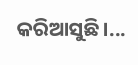କରିଆସୁଛି।...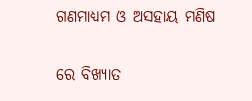ଗଣମାଧ୍ୟମ ଓ ଅସହାୟ ମଣିଷ

ରେ ବିଖ୍ୟାତ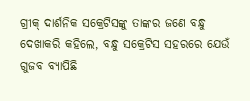ଗ୍ରୀକ୍‌ ଦାର୍ଶନିକ ସକ୍ରେଟିସଙ୍କୁ ତାଙ୍କର ଜଣେ ବନ୍ଧୁ ଦେଖାକରି କହିଲେ, ବନ୍ଧୁ ସକ୍ରେଟିସ ସହରରେ ଯେଉଁ ଗୁଜବ ବ୍ୟାପିଛି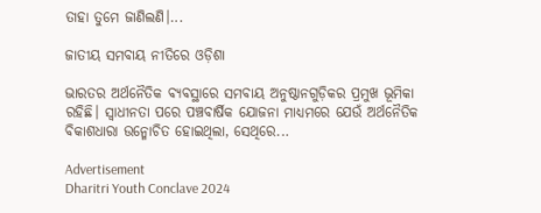ତାହା ତୁମେ ଜାଣିଲଣି।...

ଜାତୀୟ ସମବାୟ ନୀତିରେ ଓଡ଼ିଶା

ଭାରତର ଅର୍ଥନୈତିକ ବ୍ୟବସ୍ଥାରେ ସମବାୟ ଅନୁଷ୍ଠାନଗୁଡ଼ିକର ପ୍ରମୁଖ ଭୂମିକା ରହିଛି। ସ୍ବାଧୀନତା ପରେ ପଞ୍ଚବାର୍ଷିକ ଯୋଜନା ମାଧ୍ୟମରେ ଯେଉଁ ଅର୍ଥନୈତିକ ବିକାଶଧାରା ଉନ୍ମୋଚିତ ହୋଇଥିଲା, ସେଥିରେ...

Advertisement
Dharitri Youth Conclave 2024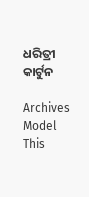ଧରିତ୍ରୀ କାର୍ଟୁନ

Archives
Model This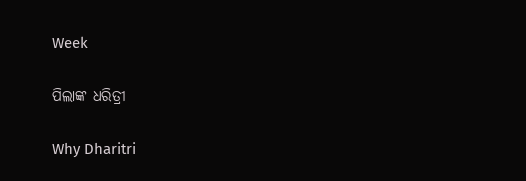Week

ପିଲାଙ୍କ ଧରିତ୍ରୀ

Why Dharitri